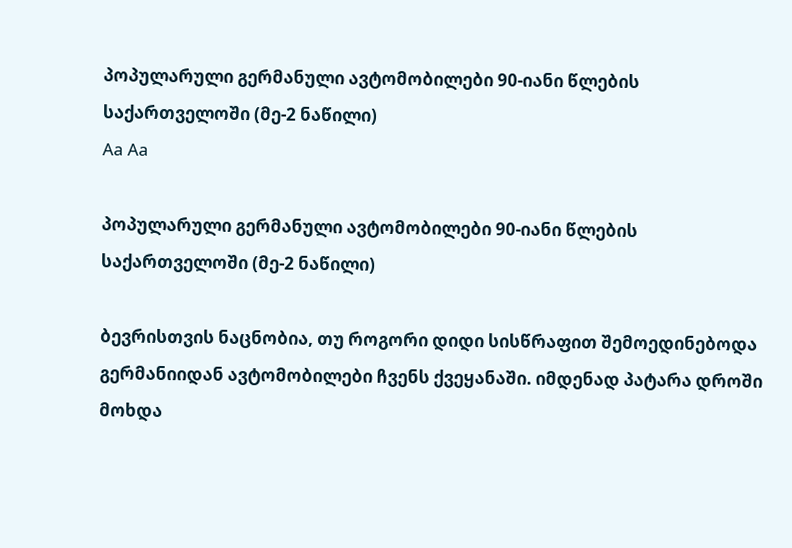პოპულარული გერმანული ავტომობილები 90-იანი წლების საქართველოში (მე-2 ნაწილი)
Aa Aa

პოპულარული გერმანული ავტომობილები 90-იანი წლების საქართველოში (მე-2 ნაწილი)

ბევრისთვის ნაცნობია, თუ როგორი დიდი სისწრაფით შემოედინებოდა გერმანიიდან ავტომობილები ჩვენს ქვეყანაში. იმდენად პატარა დროში მოხდა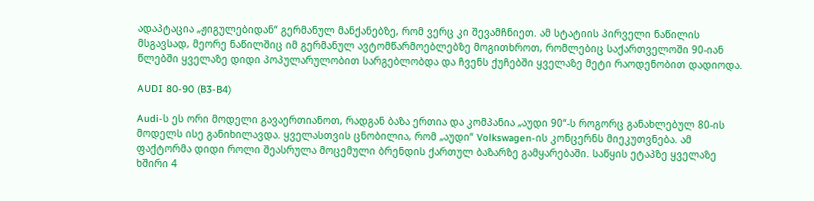ადაპტაცია „ჟიგულებიდან“ გერმანულ მანქანებზე, რომ ვერც კი შევამჩნიეთ. ამ სტატიის პირველი ნაწილის მსგავსად, მეორე ნაწილშიც იმ გერმანულ ავტომწარმოებლებზე მოგითხროთ, რომლებიც საქართველოში 90-იან წლებში ყველაზე დიდი პოპულარულობით სარგებლობდა და ჩვენს ქუჩებში ყველაზე მეტი რაოდენობით დადიოდა.

AUDI 80-90 (B3-B4)

Audi-ს ეს ორი მოდელი გავაერთიანოთ, რადგან ბაზა ერთია და კომპანია „აუდი 90“-ს როგორც განახლებულ 80-ის მოდელს ისე განიხილავდა. ყველასთვის ცნობილია, რომ „აუდი“ Volkswagen-ის კონცერნს მიეკუთვნება. ამ ფაქტორმა დიდი როლი შეასრულა მოცემული ბრენდის ქართულ ბაზარზე გამყარებაში. საწყის ეტაპზე ყველაზე ხშირი 4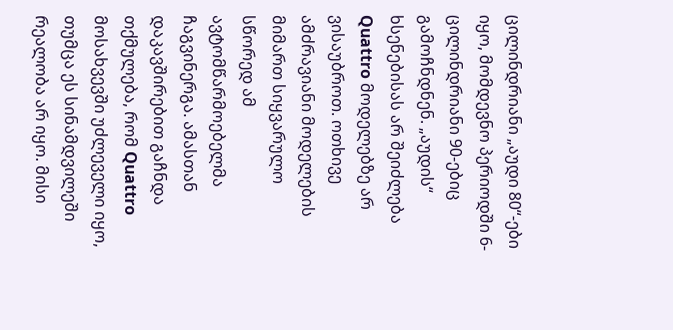ცილინდრიანი „აუდი 80“-ები იყო, მომდევნო პერიოდში 6-ცილინდრიანი 90-ებიც გამოჩნდნენ. „აუდის“ ხსენებისას არ შეიძლება Quattro მოდელებზე არ ვისაუბროთ. ოთხივე ამძრავიანი მოდელების მიმართ სიყვარულო სწორედ ამ ავტომწარმოებელმა ჩაგვინერგა. ამასთან დაკავშირებით გაჩნდა თქმულება, რომ Quattro მოსახვევში უძლეველი იყო, თუმცა ეს სინამდვილეში რეალობა არ იყო. მისი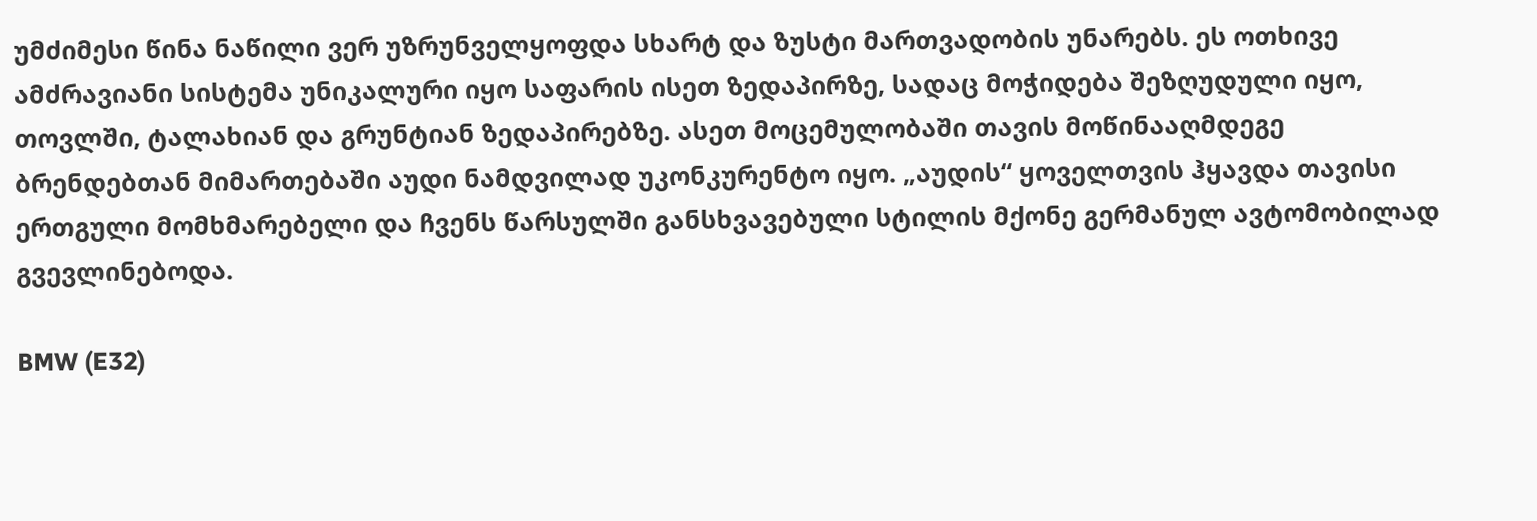უმძიმესი წინა ნაწილი ვერ უზრუნველყოფდა სხარტ და ზუსტი მართვადობის უნარებს. ეს ოთხივე ამძრავიანი სისტემა უნიკალური იყო საფარის ისეთ ზედაპირზე, სადაც მოჭიდება შეზღუდული იყო, თოვლში, ტალახიან და გრუნტიან ზედაპირებზე. ასეთ მოცემულობაში თავის მოწინააღმდეგე ბრენდებთან მიმართებაში აუდი ნამდვილად უკონკურენტო იყო. „აუდის“ ყოველთვის ჰყავდა თავისი ერთგული მომხმარებელი და ჩვენს წარსულში განსხვავებული სტილის მქონე გერმანულ ავტომობილად გვევლინებოდა.

BMW (E32)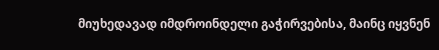მიუხედავად იმდროინდელი გაჭირვებისა, მაინც იყვნენ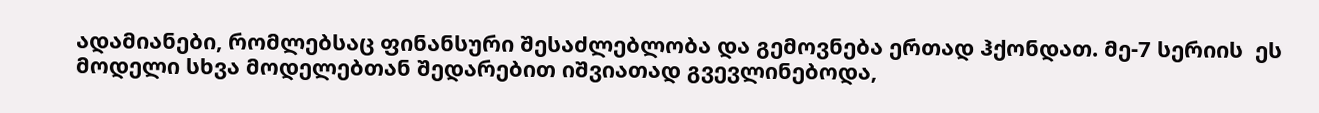ადამიანები, რომლებსაც ფინანსური შესაძლებლობა და გემოვნება ერთად ჰქონდათ. მე-7 სერიის  ეს მოდელი სხვა მოდელებთან შედარებით იშვიათად გვევლინებოდა,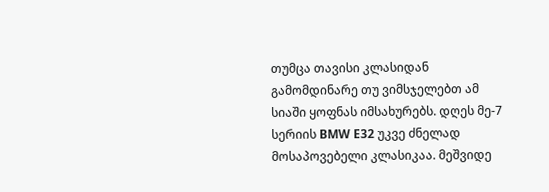თუმცა თავისი კლასიდან გამომდინარე თუ ვიმსჯელებთ ამ სიაში ყოფნას იმსახურებს. დღეს მე-7 სერიის BMW E32 უკვე ძნელად მოსაპოვებელი კლასიკაა. მეშვიდე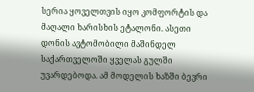სერია ყოველთვის იყო კომფორტის და მაღალი ხარისხის ეტალონი. ასეთი დონის ავტომობილი მაშინდელ საქართველოში ყველას გულში უვარდებოდა. ამ მოდელის ხაზში ბევრი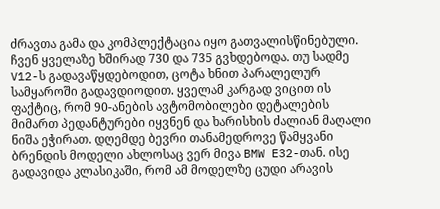ძრავთა გამა და კომპლექტაცია იყო გათვალისწინებული. ჩვენ ყველაზე ხშირად 730 და 735 გვხდებოდა. თუ სადმე V12-ს გადავაწყდებოდით, ცოტა ხნით პარალელურ სამყაროში გადავდიოდით. ყველამ კარგად ვიცით ის ფაქტიც, რომ 90-ანების ავტომობილები დეტალების მიმართ პედანტურები იყვნენ და ხარისხის ძალიან მაღალი ნიშა ეჭირათ. დღემდე ბევრი თანამედროვე წამყვანი ბრენდის მოდელი ახლოსაც ვერ მივა BMW E32-თან. ისე გადავიდა კლასიკაში, რომ ამ მოდელზე ცუდი არავის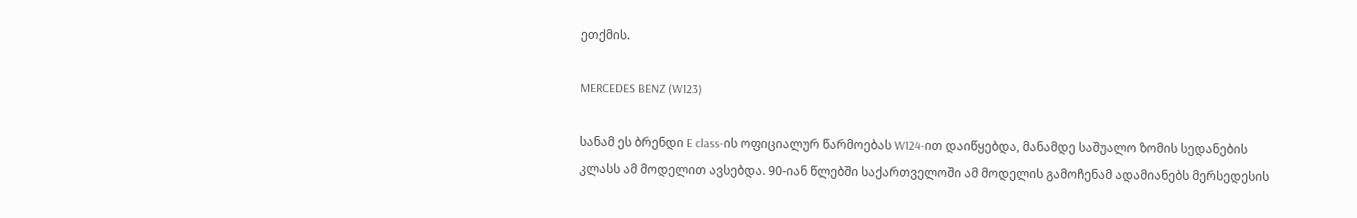ეთქმის.

MERCEDES BENZ (W123)

სანამ ეს ბრენდი E class-ის ოფიციალურ წარმოებას W124-ით დაიწყებდა, მანამდე საშუალო ზომის სედანების კლასს ამ მოდელით ავსებდა. 90-იან წლებში საქართველოში ამ მოდელის გამოჩენამ ადამიანებს მერსედესის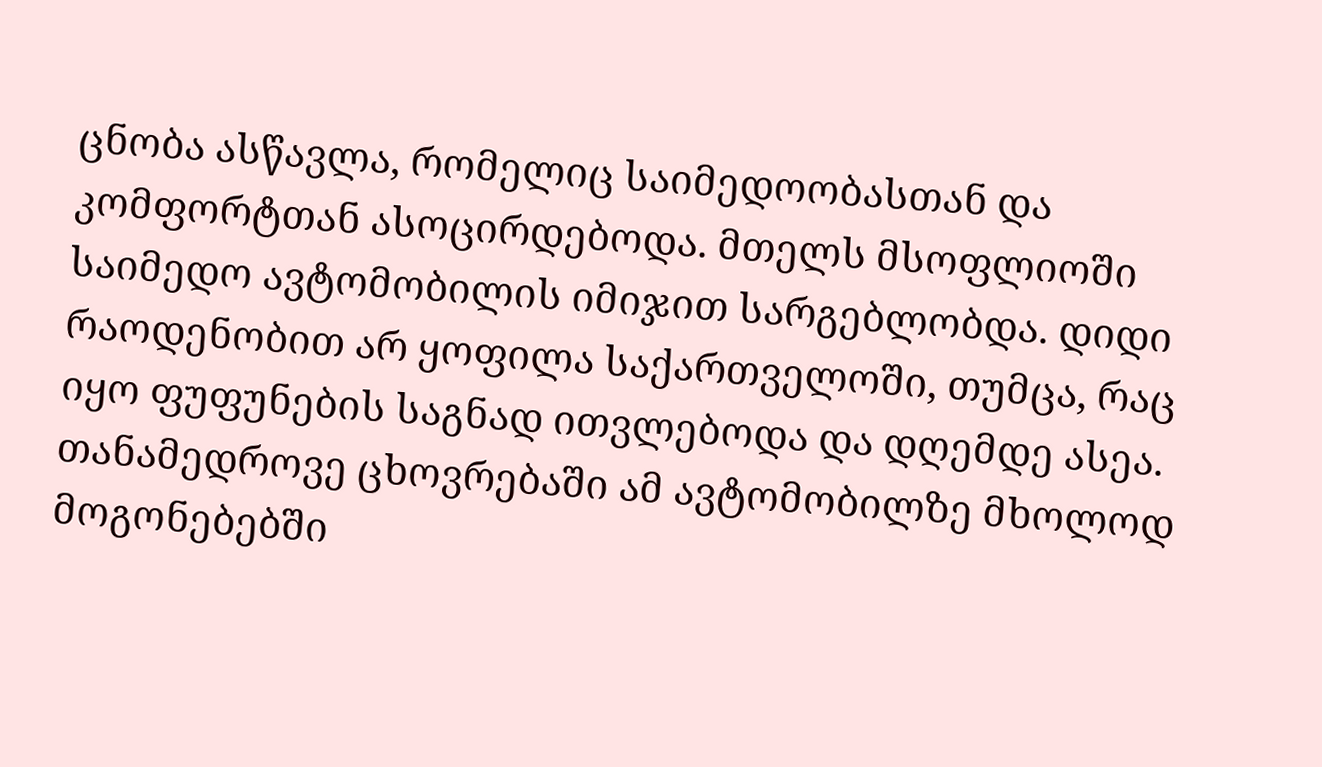ცნობა ასწავლა, რომელიც საიმედოობასთან და კომფორტთან ასოცირდებოდა. მთელს მსოფლიოში საიმედო ავტომობილის იმიჯით სარგებლობდა. დიდი რაოდენობით არ ყოფილა საქართველოში, თუმცა, რაც იყო ფუფუნების საგნად ითვლებოდა და დღემდე ასეა. თანამედროვე ცხოვრებაში ამ ავტომობილზე მხოლოდ მოგონებებში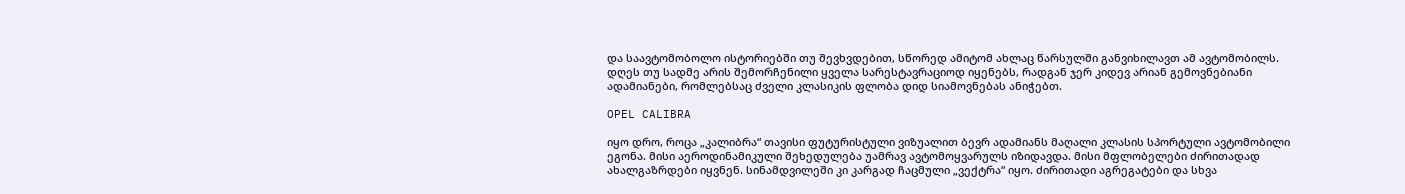და საავტომობოლო ისტორიებში თუ შევხვდებით, სწორედ ამიტომ ახლაც წარსულში განვიხილავთ ამ ავტომობილს. დღეს თუ სადმე არის შემორჩენილი ყველა სარესტავრაციოდ იყენებს, რადგან ჯერ კიდევ არიან გემოვნებიანი ადამიანები, რომლებსაც ძველი კლასიკის ფლობა დიდ სიამოვნებას ანიჭებთ.

OPEL CALIBRA

იყო დრო, როცა „კალიბრა“ თავისი ფუტურისტული ვიზუალით ბევრ ადამიანს მაღალი კლასის სპორტული ავტომობილი ეგონა. მისი აეროდინამიკული შეხედულება უამრავ ავტომოყვარულს იზიდავდა. მისი მფლობელები ძირითადად ახალგაზრდები იყვნენ. სინამდვილეში კი კარგად ჩაცმული „ვექტრა“ იყო. ძირითადი აგრეგატები და სხვა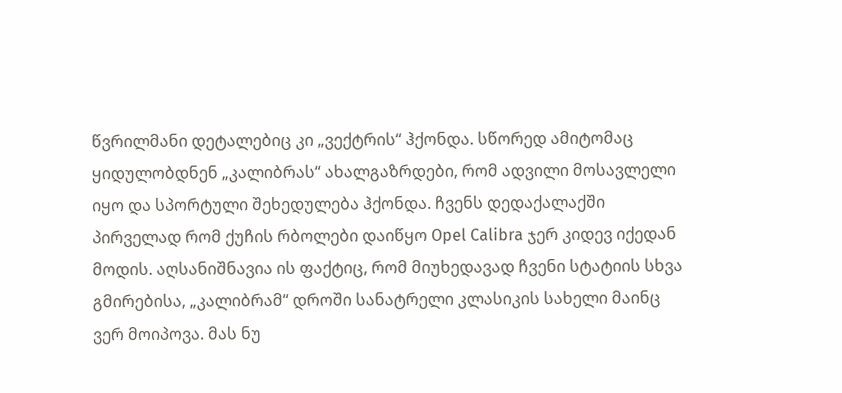წვრილმანი დეტალებიც კი „ვექტრის“ ჰქონდა. სწორედ ამიტომაც ყიდულობდნენ „კალიბრას“ ახალგაზრდები, რომ ადვილი მოსავლელი იყო და სპორტული შეხედულება ჰქონდა. ჩვენს დედაქალაქში პირველად რომ ქუჩის რბოლები დაიწყო Opel Calibra ჯერ კიდევ იქედან მოდის. აღსანიშნავია ის ფაქტიც, რომ მიუხედავად ჩვენი სტატიის სხვა გმირებისა, „კალიბრამ“ დროში სანატრელი კლასიკის სახელი მაინც ვერ მოიპოვა. მას ნუ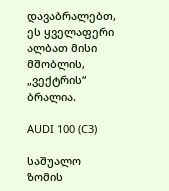დავაბრალებთ, ეს ყველაფერი ალბათ მისი მშობლის, „ვექტრის“ ბრალია.

AUDI 100 (C3)

საშუალო ზომის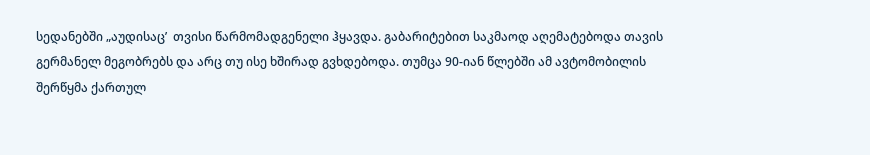სედანებში „აუდისაც’  თვისი წარმომადგენელი ჰყავდა. გაბარიტებით საკმაოდ აღემატებოდა თავის გერმანელ მეგობრებს და არც თუ ისე ხშირად გვხდებოდა. თუმცა 90-იან წლებში ამ ავტომობილის შერწყმა ქართულ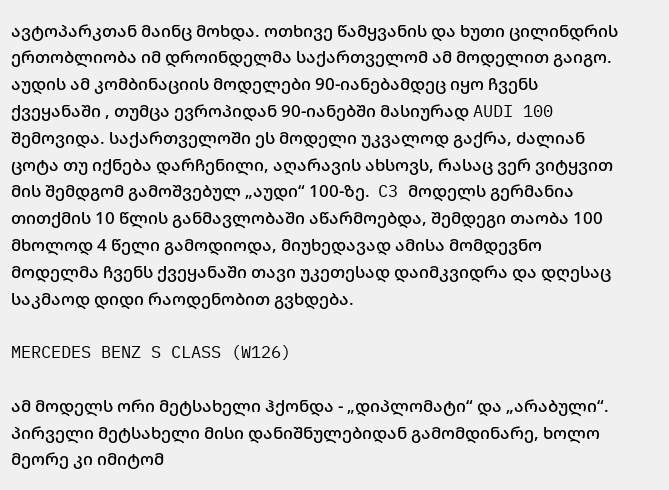ავტოპარკთან მაინც მოხდა. ოთხივე წამყვანის და ხუთი ცილინდრის ერთობლიობა იმ დროინდელმა საქართველომ ამ მოდელით გაიგო. აუდის ამ კომბინაციის მოდელები 90-იანებამდეც იყო ჩვენს ქვეყანაში , თუმცა ევროპიდან 90-იანებში მასიურად AUDI 100 შემოვიდა. საქართველოში ეს მოდელი უკვალოდ გაქრა, ძალიან ცოტა თუ იქნება დარჩენილი, აღარავის ახსოვს, რასაც ვერ ვიტყვით მის შემდგომ გამოშვებულ „აუდი“ 100-ზე.  C3 მოდელს გერმანია თითქმის 10 წლის განმავლობაში აწარმოებდა, შემდეგი თაობა 100 მხოლოდ 4 წელი გამოდიოდა, მიუხედავად ამისა მომდევნო მოდელმა ჩვენს ქვეყანაში თავი უკეთესად დაიმკვიდრა და დღესაც საკმაოდ დიდი რაოდენობით გვხდება.

MERCEDES BENZ S CLASS (W126)

ამ მოდელს ორი მეტსახელი ჰქონდა - „დიპლომატი“ და „არაბული“. პირველი მეტსახელი მისი დანიშნულებიდან გამომდინარე, ხოლო მეორე კი იმიტომ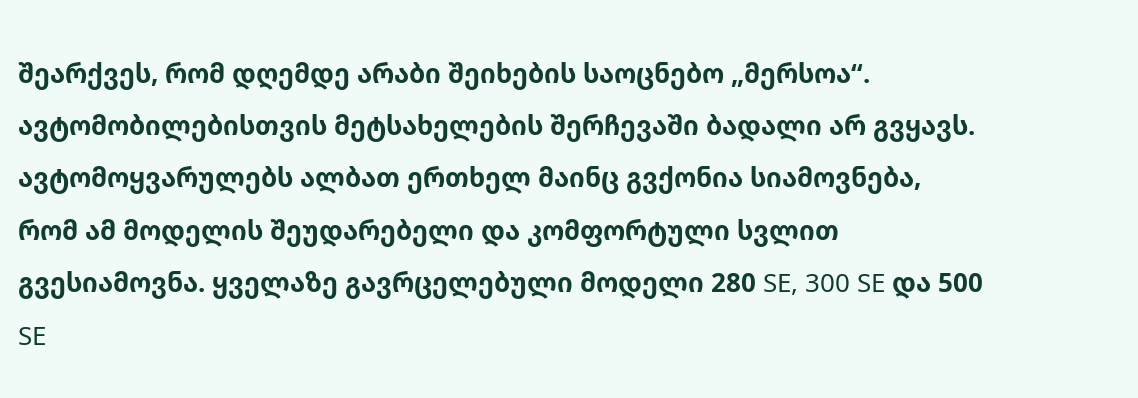შეარქვეს, რომ დღემდე არაბი შეიხების საოცნებო „მერსოა“. ავტომობილებისთვის მეტსახელების შერჩევაში ბადალი არ გვყავს. ავტომოყვარულებს ალბათ ერთხელ მაინც გვქონია სიამოვნება, რომ ამ მოდელის შეუდარებელი და კომფორტული სვლით გვესიამოვნა. ყველაზე გავრცელებული მოდელი 280 SE, 300 SE და 500 SE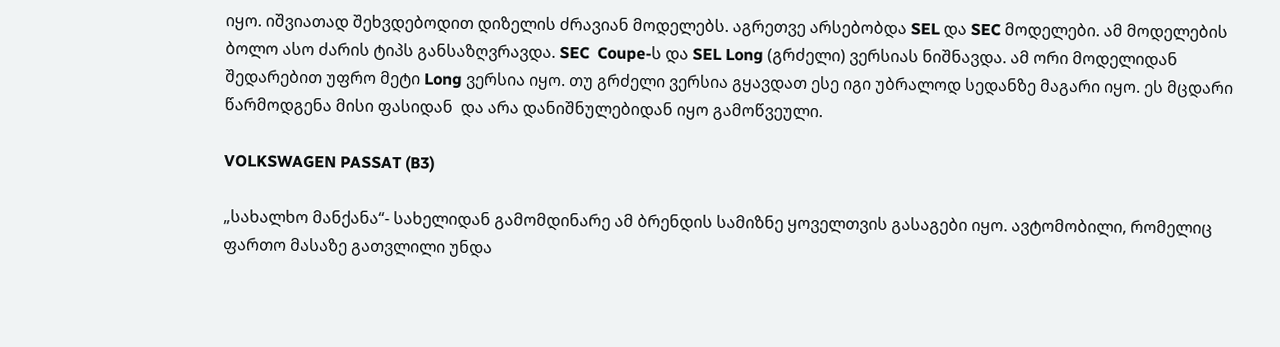იყო. იშვიათად შეხვდებოდით დიზელის ძრავიან მოდელებს. აგრეთვე არსებობდა SEL და SEC მოდელები. ამ მოდელების ბოლო ასო ძარის ტიპს განსაზღვრავდა. SEC  Coupe-ს და SEL Long (გრძელი) ვერსიას ნიშნავდა. ამ ორი მოდელიდან შედარებით უფრო მეტი Long ვერსია იყო. თუ გრძელი ვერსია გყავდათ ესე იგი უბრალოდ სედანზე მაგარი იყო. ეს მცდარი წარმოდგენა მისი ფასიდან  და არა დანიშნულებიდან იყო გამოწვეული.

VOLKSWAGEN PASSAT (B3)

„სახალხო მანქანა“- სახელიდან გამომდინარე ამ ბრენდის სამიზნე ყოველთვის გასაგები იყო. ავტომობილი, რომელიც ფართო მასაზე გათვლილი უნდა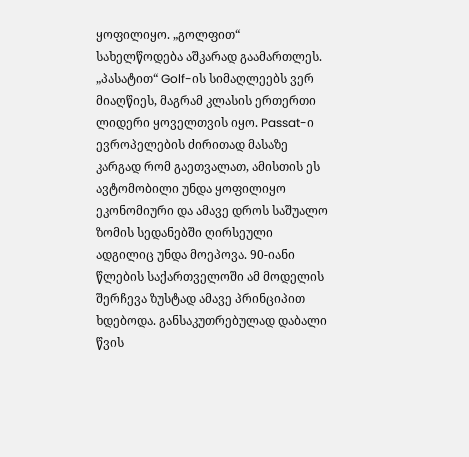ყოფილიყო. „გოლფით“ სახელწოდება აშკარად გაამართლეს. „პასატით“ Golf-ის სიმაღლეებს ვერ მიაღწიეს, მაგრამ კლასის ერთერთი ლიდერი ყოველთვის იყო. Passat-ი ევროპელების ძირითად მასაზე კარგად რომ გაეთვალათ, ამისთის ეს ავტომობილი უნდა ყოფილიყო ეკონომიური და ამავე დროს საშუალო ზომის სედანებში ღირსეული ადგილიც უნდა მოეპოვა. 90-იანი წლების საქართველოში ამ მოდელის შერჩევა ზუსტად ამავე პრინციპით ხდებოდა. განსაკუთრებულად დაბალი წვის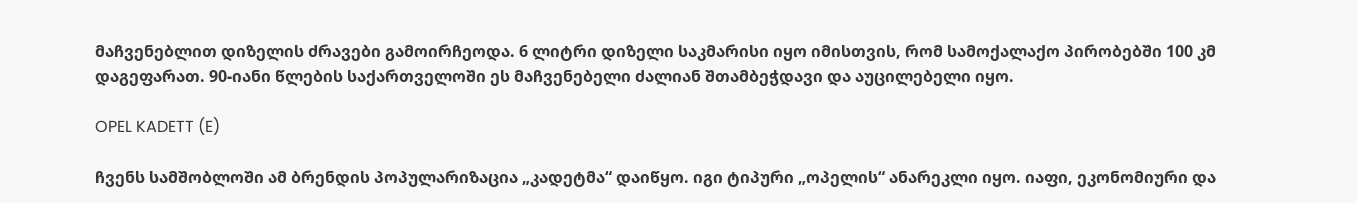მაჩვენებლით დიზელის ძრავები გამოირჩეოდა. 6 ლიტრი დიზელი საკმარისი იყო იმისთვის, რომ სამოქალაქო პირობებში 100 კმ დაგეფარათ. 90-იანი წლების საქართველოში ეს მაჩვენებელი ძალიან შთამბეჭდავი და აუცილებელი იყო.

OPEL KADETT (E)

ჩვენს სამშობლოში ამ ბრენდის პოპულარიზაცია „კადეტმა“ დაიწყო. იგი ტიპური „ოპელის“ ანარეკლი იყო. იაფი, ეკონომიური და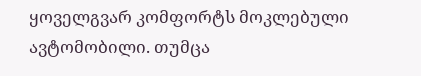ყოველგვარ კომფორტს მოკლებული ავტომობილი. თუმცა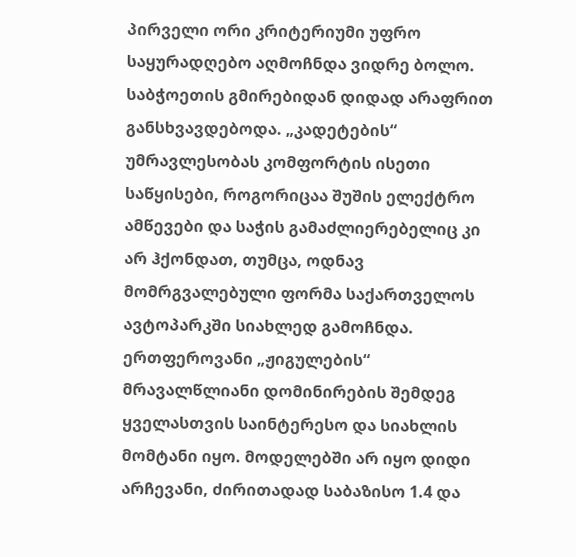პირველი ორი კრიტერიუმი უფრო საყურადღებო აღმოჩნდა ვიდრე ბოლო. საბჭოეთის გმირებიდან დიდად არაფრით განსხვავდებოდა. „კადეტების“ უმრავლესობას კომფორტის ისეთი საწყისები, როგორიცაა შუშის ელექტრო ამწევები და საჭის გამაძლიერებელიც კი არ ჰქონდათ, თუმცა, ოდნავ მომრგვალებული ფორმა საქართველოს ავტოპარკში სიახლედ გამოჩნდა. ერთფეროვანი „ჟიგულების“ მრავალწლიანი დომინირების შემდეგ ყველასთვის საინტერესო და სიახლის მომტანი იყო. მოდელებში არ იყო დიდი არჩევანი, ძირითადად საბაზისო 1.4 და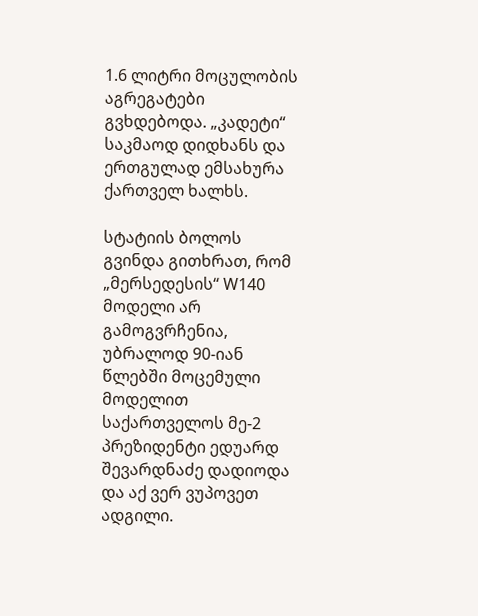1.6 ლიტრი მოცულობის აგრეგატები გვხდებოდა. „კადეტი“ საკმაოდ დიდხანს და ერთგულად ემსახურა ქართველ ხალხს.

სტატიის ბოლოს გვინდა გითხრათ, რომ „მერსედესის“ W140 მოდელი არ გამოგვრჩენია, უბრალოდ 90-იან წლებში მოცემული მოდელით საქართველოს მე-2 პრეზიდენტი ედუარდ შევარდნაძე დადიოდა და აქ ვერ ვუპოვეთ ადგილი.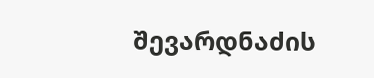შევარდნაძის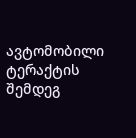ავტომობილი ტერაქტის შემდეგ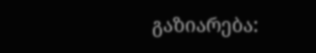გაზიარება: